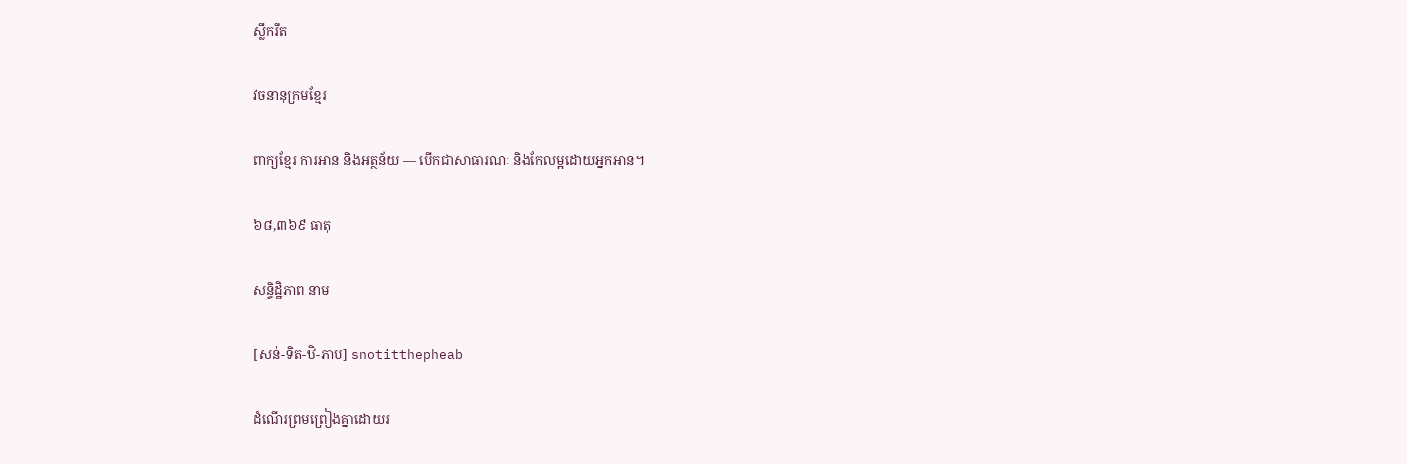ស្លឹករឹត

វចនានុក្រមខ្មែរ

ពាក្យខ្មែរ ការអាន និងអត្ថន័យ — បើកជាសាធារណៈ និងកែលម្អដោយអ្នកអាន។

៦៨,៣៦៩ ធាតុ

សន្ទិដ្ឋិភាព នាម

[សន់-ទិត-ឋិ-ភាប] snotitthepheab

ដំណើរព្រមព្រៀងគ្នាដោយរ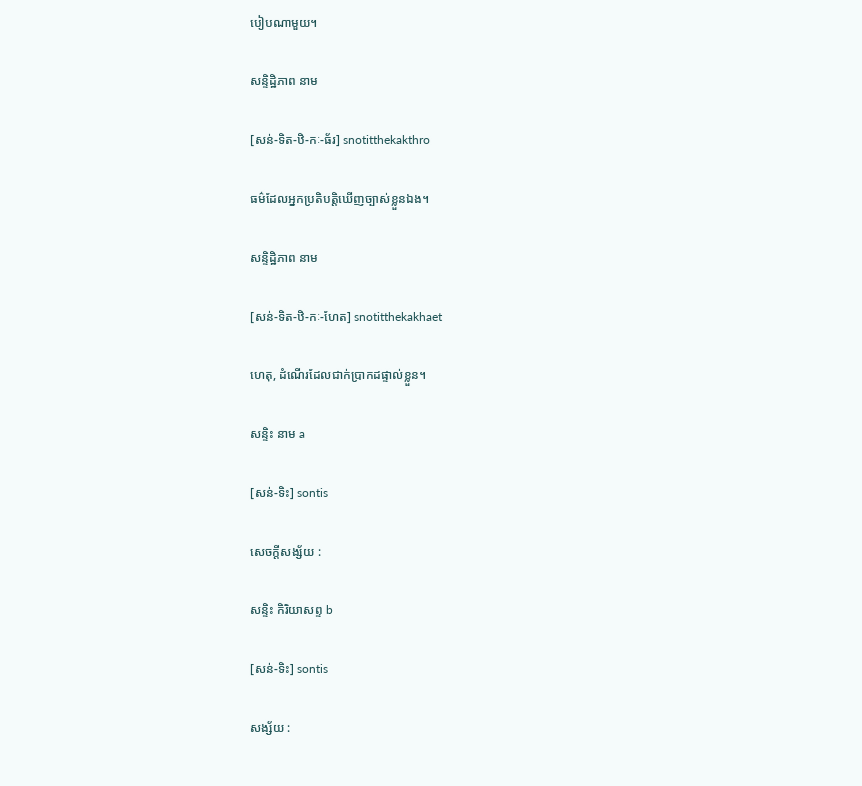បៀបណាមួយ។

សន្ទិដ្ឋិភាព នាម

[សន់-ទិត-ឋិ-កៈ-ធ័រ] snotitthekakthro

ធម៌ដែលអ្នកប្រតិបត្តិឃើញច្បាស់ខ្លួនឯង។

សន្ទិដ្ឋិភាព នាម

[សន់-ទិត-ឋិ-កៈ-ហែត] snotitthekakhaet

ហេតុ, ដំណើរដែលជាក់ប្រាកដផ្ទាល់ខ្លួន។

សន្ទិះ នាម a

[សន់-ទិះ] sontis

សេចក្ដីសង្ស័យ :

សន្ទិះ កិរិយាសព្ទ b

[សន់-ទិះ] sontis

សង្ស័យ :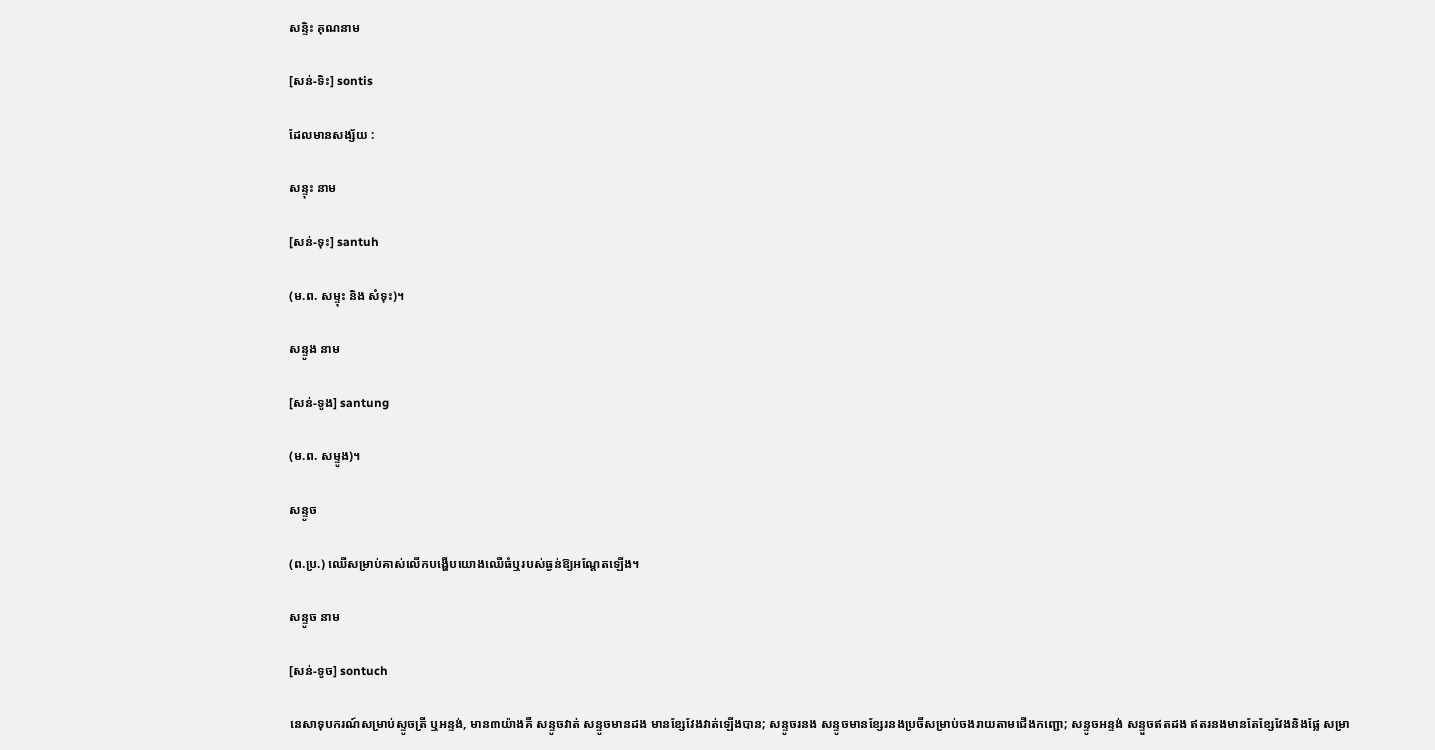សន្ទិះ គុណនាម

[សន់-ទិះ] sontis

ដែលមានសង្ស័យ :

សន្ទុះ នាម

[សន់-ទុះ] santuh

(ម.ព. សម្ទុះ និង សំទុះ)។

សន្ទូង នាម

[សន់-ទូង] santung

(ម.ព. សម្ទូង)។

សន្ទូច

(ព.ប្រ.) ឈើសម្រាប់គាស់លើកបង្ហើបយោងឈើធំឬរបស់ធ្ងន់ឱ្យអណ្ដែតឡើង។

សន្ទូច នាម

[សន់-ទូច] sontuch

នេសាទុបករណ៍សម្រាប់ស្ទូចត្រី ឬអន្ទង់, មាន៣យ៉ាងគឺ សន្ទូចវាត់ សន្ទូចមានដង មានខ្សែវែងវាត់ឡើងបាន; សន្ទូចរនង សន្ទូចមានខ្សែរនងប្រចីសម្រាប់ចងរាយតាមជើងកញ្ជោ; សន្ទូចអន្ទង់ សន្ទួចឥតដង ឥតរនងមានតែខ្សែវែងនិងផ្លែ សម្រា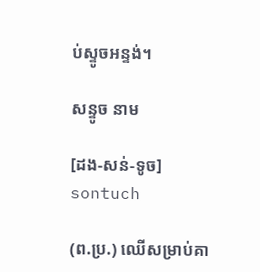ប់ស្ទូចអន្ទង់។

សន្ទូច នាម

[ដង-សន់-ទូច] sontuch

(ព.ប្រ.) ឈើសម្រាប់គា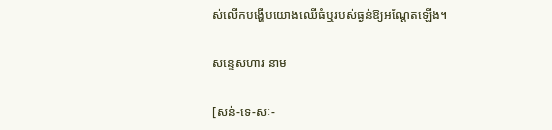ស់លើកបង្ហើបយោងឈើធំឬរបស់ធ្ងន់ឱ្យអណ្ដែតឡើង។

សន្ទេសហារ នាម

[សន់-ទេ-សៈ-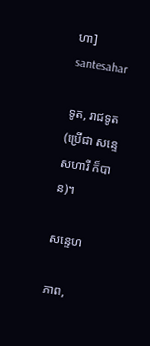ហា] santesahar

ទូត, រាជទូត (ប្រើជា សន្ទេសហារី ក៏បាន)។

សន្ទេហ

ភាព,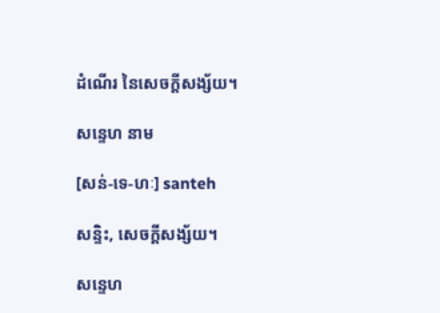ដំណើរ នៃសេចក្ដីសង្ស័យ។

សន្ទេហ នាម

[សន់-ទេ-ហៈ] santeh

សន្ទិះ, សេចក្ដីសង្ស័យ។

សន្ទេហ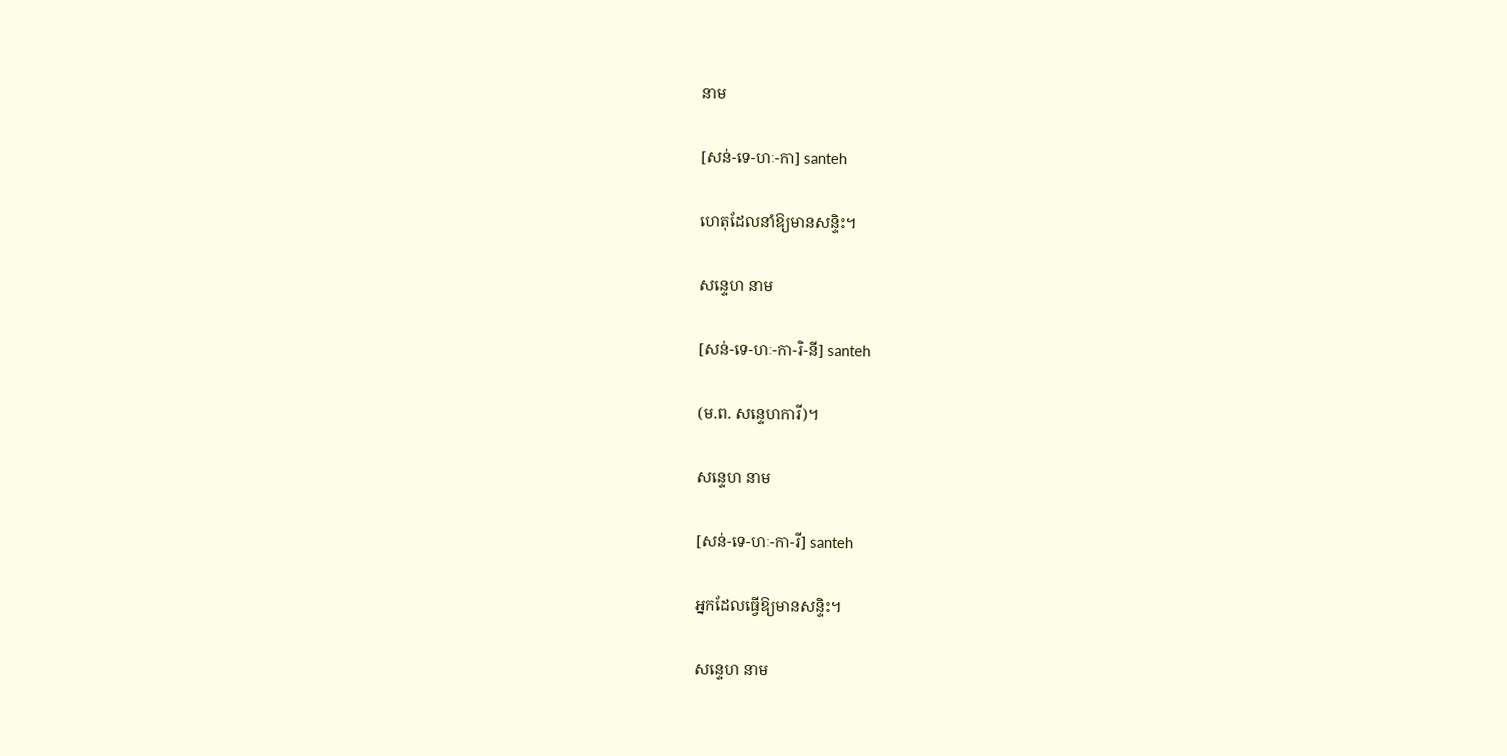នាម

[សន់-ទេ-ហៈ-កា] santeh

ហេតុដែលនាំឱ្យមានសន្ទិះ។

សន្ទេហ នាម

[សន់-ទេ-ហៈ-កា-រិ-នី] santeh

(ម.ព. សន្ទេហការី)។

សន្ទេហ នាម

[សន់-ទេ-ហៈ-កា-រី] santeh

អ្នកដែលធ្វើឱ្យមានសន្ទិះ។

សន្ទេហ នាម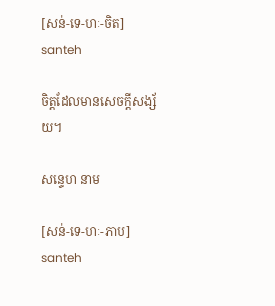[សន់-ទេ-ហៈ-ចិត] santeh

ចិត្តដែលមានសេចក្ដីសង្ស័យ។

សន្ទេហ នាម

[សន់-ទេ-ហៈ-ភាប] santeh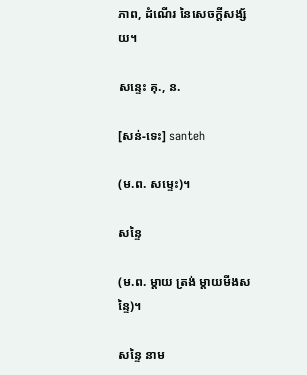ភាព, ដំណើរ នៃសេចក្ដីសង្ស័យ។

សន្ទេះ គុ., ន.

[សន់-ទេះ] santeh

(ម.ព. សម្ទេះ)។

សន្ទៃ

(ម.ព. ម្ដាយ ត្រង់ ម្ដាយមីងសន្ទៃ)។

សន្ទៃ នាម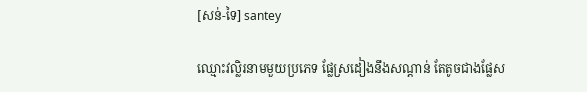[សន់-ទៃ] santey

ឈ្មោះវល្លិរនាមមួយប្រភេទ ផ្លែស្រដៀងនឹងសណ្ដាន់ តែតូចជាងផ្លែស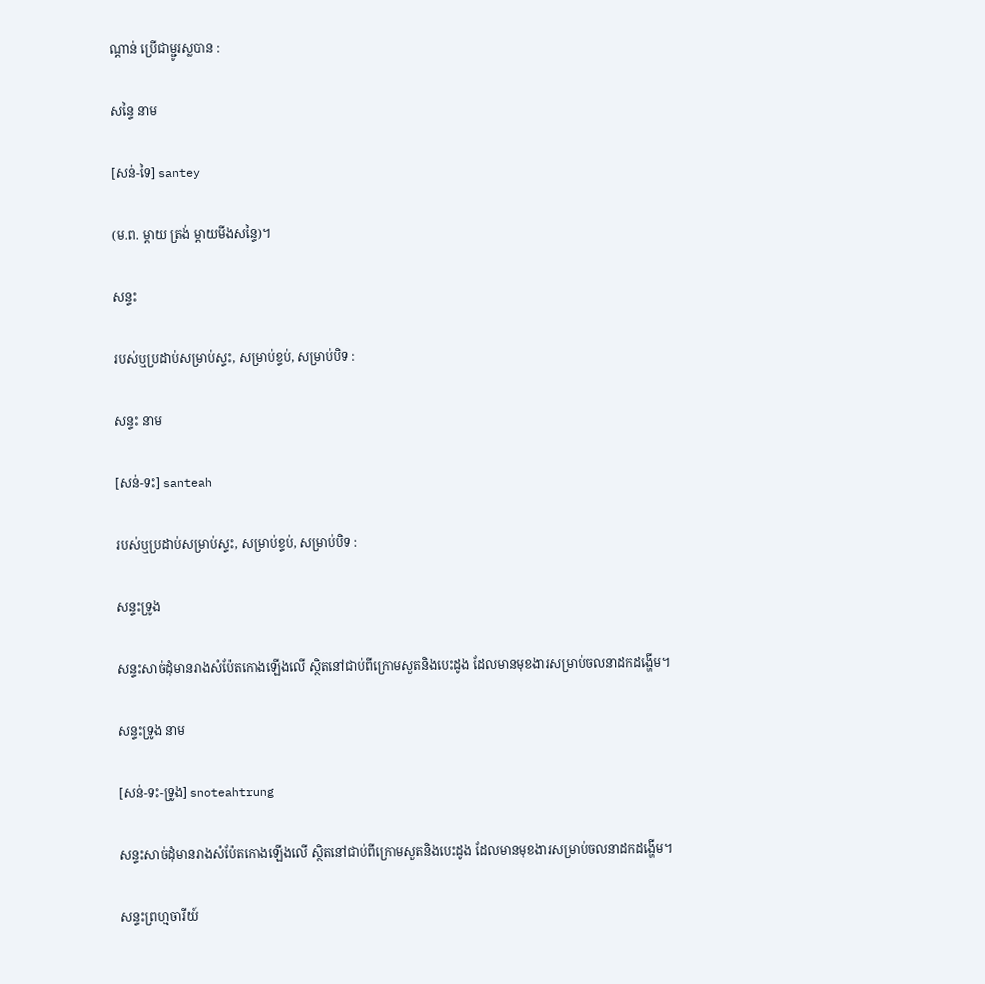ណ្ដាន់ ប្រើជាម្ជូរស្លបាន :

សន្ទៃ នាម

[សន់-ទៃ] santey

(ម.ព. ម្ដាយ ត្រង់ ម្ដាយមីងសន្ទៃ)។

សន្ទះ

របស់ឬប្រដាប់សម្រាប់ស្ទះ, សម្រាប់ខ្ទប់, សម្រាប់បិទ :

សន្ទះ នាម

[សន់-ទះ] santeah

របស់ឬប្រដាប់សម្រាប់ស្ទះ, សម្រាប់ខ្ទប់, សម្រាប់បិទ :

សន្ទះទ្រូង

សន្ទះសាច់ដុំមានរាងសំប៉ែតកោងឡើងលើ ស្ថិតនៅជាប់ពីក្រោមសួតនិងបេះដូង ដែលមានមុខងារសម្រាប់ចលនាដកដង្ហើម។

សន្ទះទ្រូង នាម

[សន់-ទះ-ទ្រូង] snoteahtrung

សន្ទះសាច់ដុំមានរាងសំប៉ែតកោងឡើងលើ ស្ថិតនៅជាប់ពីក្រោមសួតនិងបេះដូង ដែលមានមុខងារសម្រាប់ចលនាដកដង្ហើម។

សន្ទះព្រហ្មចារីយ៍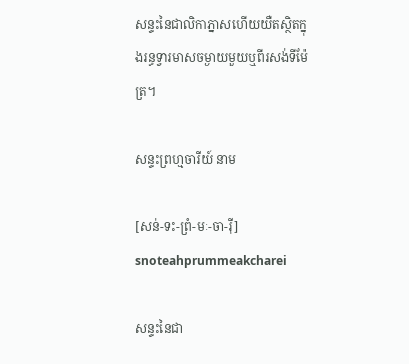សន្ទះនៃជាលិកាភ្នាសហើយយឺតស្ថិតក្នុងរន្ធទ្វារមាសចម្ងាយមួយឬពីរសង់ទីម៉ែត្រ។

សន្ទះព្រហ្មចារីយ៍ នាម

[សន់-ទះ-ព្រំ-មៈ-ចា-រ៉ី] snoteahprummeakcharei

សន្ទះនៃជា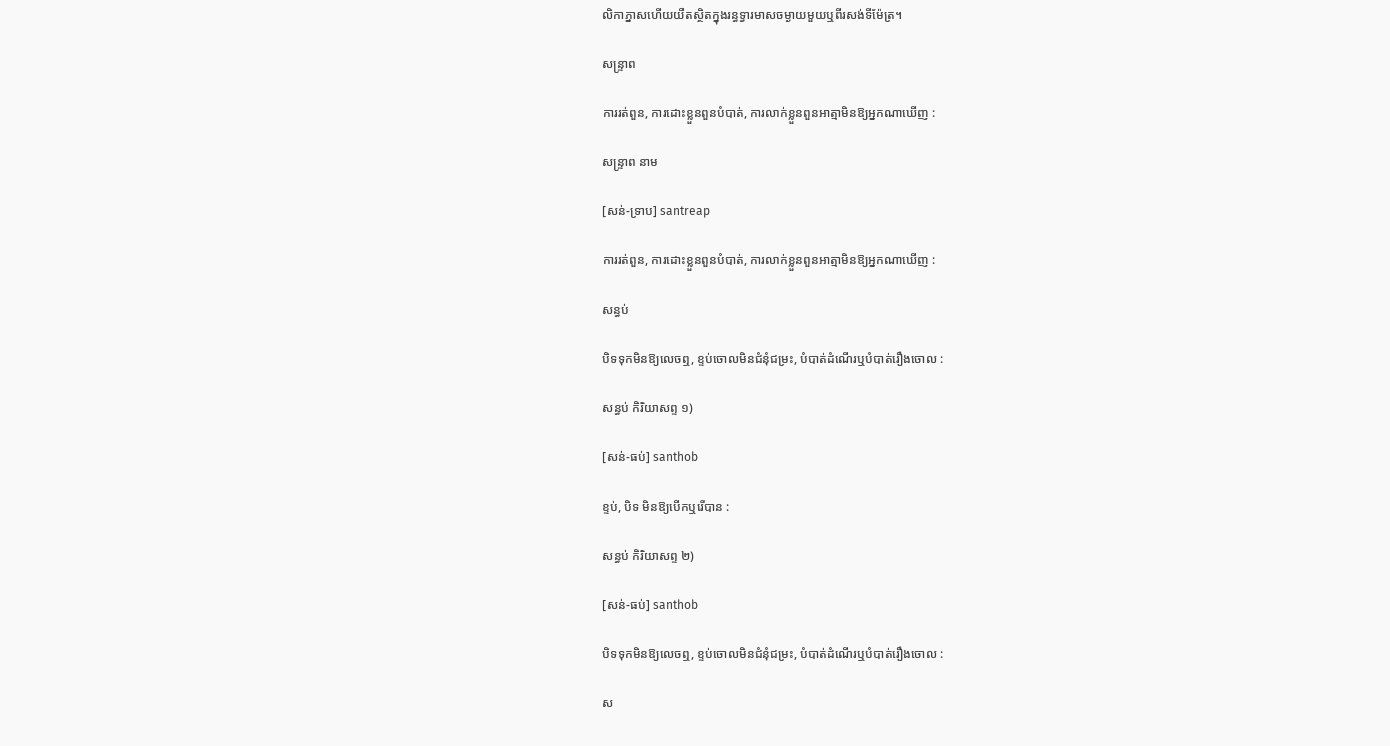លិកាភ្នាសហើយយឺតស្ថិតក្នុងរន្ធទ្វារមាសចម្ងាយមួយឬពីរសង់ទីម៉ែត្រ។

សន្ទ្រាព

ការរត់ពួន, ការដោះខ្លួនពួនបំបាត់, ការលាក់ខ្លួនពួនអាត្មាមិនឱ្យអ្នកណាឃើញ :

សន្ទ្រាព នាម

[សន់-ទ្រាប] santreap

ការរត់ពួន, ការដោះខ្លួនពួនបំបាត់, ការលាក់ខ្លួនពួនអាត្មាមិនឱ្យអ្នកណាឃើញ :

សន្ធប់

បិទទុកមិនឱ្យលេចឮ, ខ្ទប់ចោលមិនជំនុំជម្រះ, បំបាត់ដំណើរឬបំបាត់រឿងចោល :

សន្ធប់ កិរិយាសព្ទ ១)

[សន់-ធប់] santhob

ខ្ទប់, បិទ មិនឱ្យបើកឬរើបាន :

សន្ធប់ កិរិយាសព្ទ ២)

[សន់-ធប់] santhob

បិទទុកមិនឱ្យលេចឮ, ខ្ទប់ចោលមិនជំនុំជម្រះ, បំបាត់ដំណើរឬបំបាត់រឿងចោល :

ស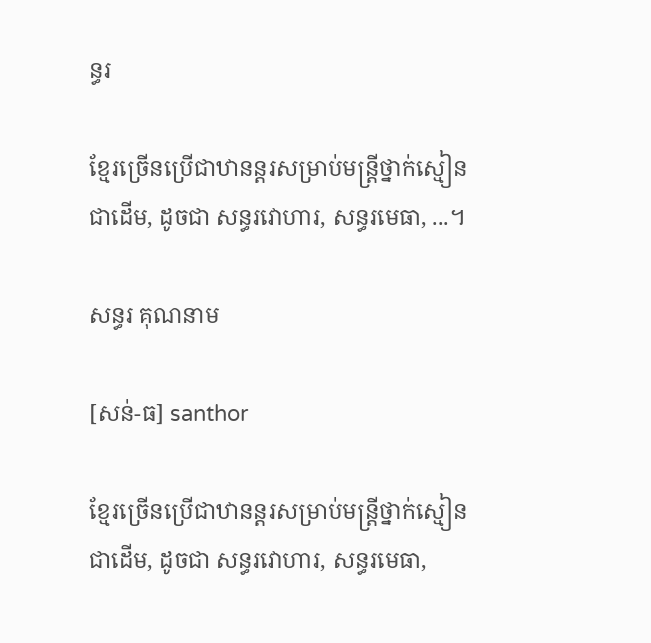ន្ធរ

ខ្មែរច្រើនប្រើជាឋានន្តរសម្រាប់មន្ត្រីថ្នាក់ស្មៀនជាដើម, ដូចជា សន្ធរវោហារ, សន្ធរមេធា, ...។

សន្ធរ គុណនាម

[សន់-ធ] santhor

ខ្មែរច្រើនប្រើជាឋានន្តរសម្រាប់មន្ត្រីថ្នាក់ស្មៀនជាដើម, ដូចជា សន្ធរវោហារ, សន្ធរមេធា,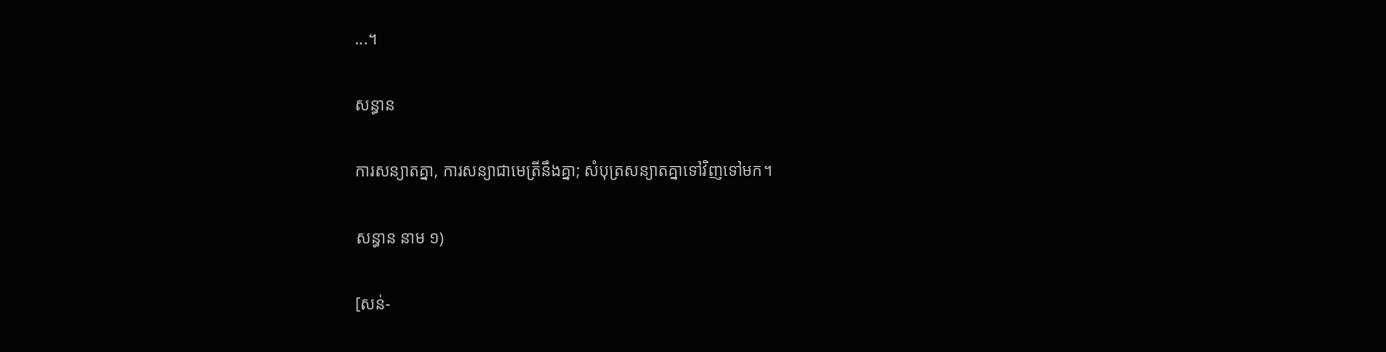...។

សន្ធាន

ការសន្យាតគ្នា, ការសន្យាជាមេត្រីនឹងគ្នា; សំបុត្រសន្យាតគ្នាទៅវិញទៅមក។

សន្ធាន នាម ១)

[សន់-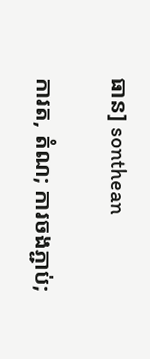ធាន] sonthean

ការត, តំណ; ការចងភ្ជាប់;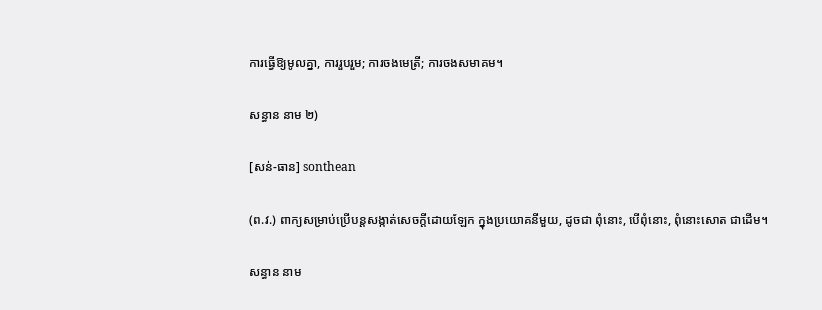ការធ្វើឱ្យមូលគ្នា, ការរួបរួម; ការចងមេត្រី; ការចងសមាគម។

សន្ធាន នាម ២)

[សន់-ធាន] sonthean

(ព.វ.) ពាក្យសម្រាប់ប្រើបន្តសង្កាត់សេចក្ដីដោយឡែក ក្នុងប្រយោគនីមួយ, ដូចជា ពុំនោះ, បើពុំនោះ, ពុំនោះសោត ជាដើម។

សន្ធាន នាម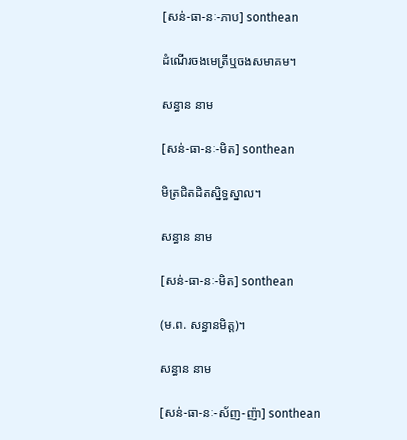[សន់-ធា-នៈ-ភាប] sonthean

ដំណើរចងមេត្រីឬចងសមាគម។

សន្ធាន នាម

[សន់-ធា-នៈ-មិត] sonthean

មិត្រជិតដិតស្និទ្ធស្នាល។

សន្ធាន នាម

[សន់-ធា-នៈ-មិត] sonthean

(ម.ព. សន្ធានមិត្ត)។

សន្ធាន នាម

[សន់-ធា-នៈ-ស័ញ-ញ៉ា] sonthean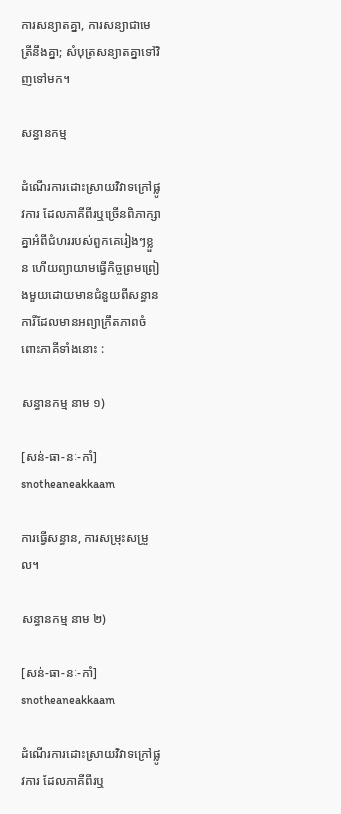ការសន្យាតគ្នា, ការសន្យាជាមេត្រីនឹងគ្នា; សំបុត្រសន្យាតគ្នាទៅវិញទៅមក។

សន្ធានកម្ម

ដំណើរការដោះស្រាយវិវាទក្រៅផ្លូវការ ដែលភាគីពីរឬច្រើនពិភាក្សាគ្នាអំពីជំហររបស់ពួកគេរៀងៗខ្លួន ហើយព្យាយាមធ្វើកិច្ចព្រមព្រៀងមួយដោយមានជំនួយពីសន្ធានការីដែលមានអព្យាក្រឹតភាពចំពោះភាគីទាំងនោះ :

សន្ធានកម្ម នាម ១)

[សន់-ធា-នៈ-កាំ] snotheaneakkaam

ការធ្វើសន្ធាន, ការសម្រុះសម្រួល។

សន្ធានកម្ម នាម ២)

[សន់-ធា-នៈ-កាំ] snotheaneakkaam

ដំណើរការដោះស្រាយវិវាទក្រៅផ្លូវការ ដែលភាគីពីរឬ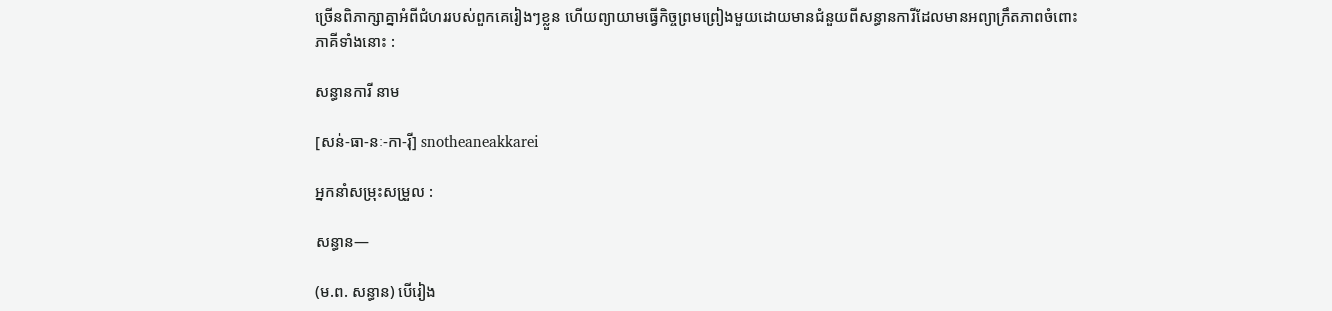ច្រើនពិភាក្សាគ្នាអំពីជំហររបស់ពួកគេរៀងៗខ្លួន ហើយព្យាយាមធ្វើកិច្ចព្រមព្រៀងមួយដោយមានជំនួយពីសន្ធានការីដែលមានអព្យាក្រឹតភាពចំពោះភាគីទាំងនោះ :

សន្ធានការី នាម

[សន់-ធា-នៈ-កា-រ៉ី] snotheaneakkarei

អ្នកនាំសម្រុះសម្រួល :

សន្ធាន—

(ម.ព. សន្ធាន) បើរៀង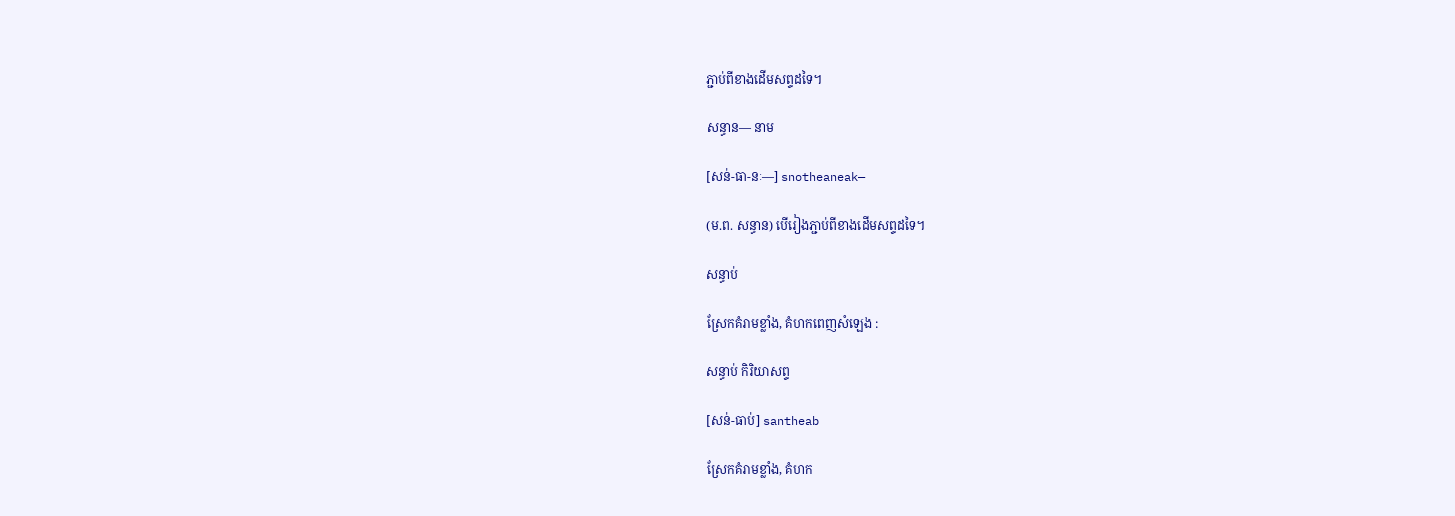ភ្ជាប់ពីខាងដើមសព្ទដទៃ។

សន្ធាន— នាម

[សន់-ធា-នៈ—] snotheaneak—

(ម.ព. សន្ធាន) បើរៀងភ្ជាប់ពីខាងដើមសព្ទដទៃ។

សន្ធាប់

ស្រែកគំរាមខ្លាំង, គំហកពេញសំឡេង :

សន្ធាប់ កិរិយាសព្ទ

[សន់-ធាប់] santheab

ស្រែកគំរាមខ្លាំង, គំហក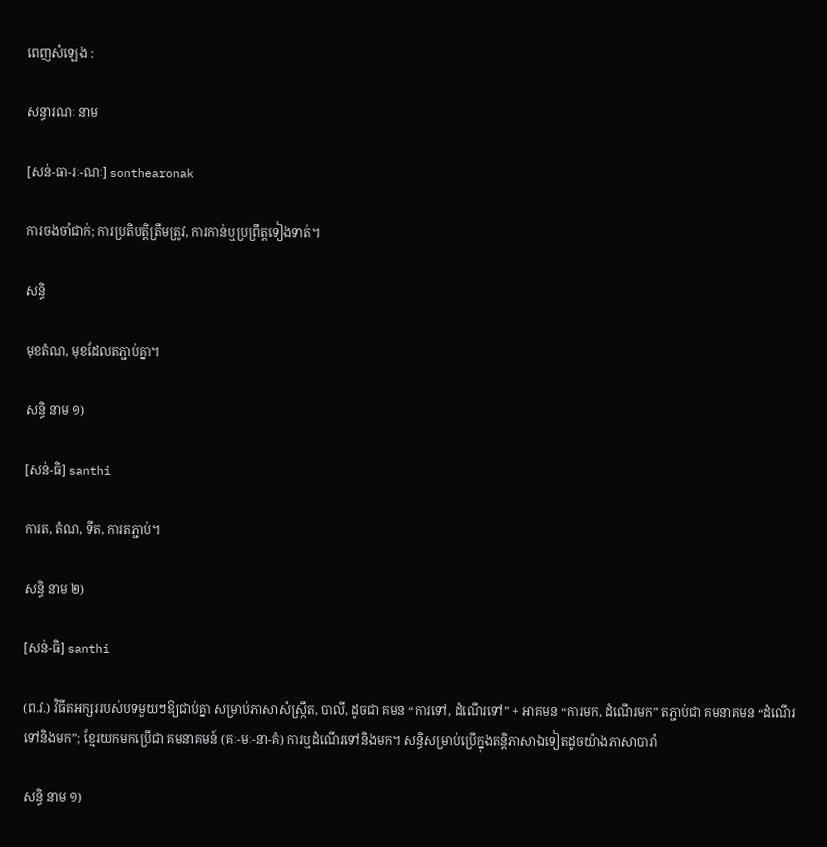ពេញសំឡេង :

សន្ធារណៈ នាម

[សន់-ធា-រៈ-ណៈ] sonthearonak

ការចងចាំជាក់; ការប្រតិបត្តិត្រឹមត្រូវ, ការកាន់ឬប្រព្រឹត្តទៀងទាត់។

សន្ធិ

មុខតំណ, មុខដែលតភ្ជាប់គ្នា។

សន្ធិ នាម ១)

[សន់-ធិ] santhi

ការត, តំណ, ទីត, ការតភ្ជាប់។

សន្ធិ នាម ២)

[សន់-ធិ] santhi

(ព.វ.) វិធីតអក្សររបស់បទមួយៗឱ្យជាប់គ្នា សម្រាប់ភាសាសំស្ក្រឹត, បាលី, ដូចជា គមន “ការទៅ, ដំណើរទៅ” + អាគមន “ការមក, ដំណើរមក” តភ្ជាប់ជា គមនាគមន “ដំណើរទៅនិងមក”; ខ្មែរយកមកប្រើជា គមនាគមន៍ (គៈ-មៈ-នា-គំ) ការឬដំណើរទៅនិងមក។ សន្ធិសម្រាប់ប្រើក្នុងតន្តិភាសាឯទៀតដូចយ៉ាងភាសាបារាំ

សន្ធិ នាម ១)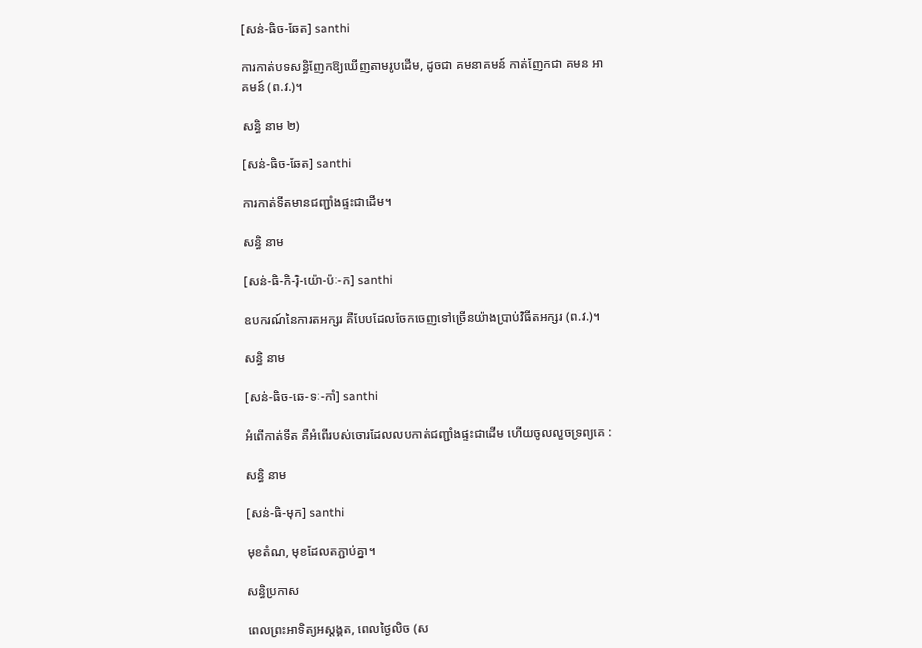[សន់-ធិច-ឆែត] santhi

ការកាត់បទសន្ធិញែកឱ្យឃើញតាមរូបដើម, ដូចជា គមនាគមន៍ កាត់ញែកជា គមន អាគមន៍ (ព.វ.)។

សន្ធិ នាម ២)

[សន់-ធិច-ឆែត] santhi

ការកាត់ទីតមានជញ្ជាំងផ្ទះជាដើម។

សន្ធិ នាម

[សន់-ធិ-កិ-រ៉ិ-យ៉ោ-ប៉ៈ-ក] santhi

ឧបករណ៍នៃការតអក្សរ គឺបែបដែលចែកចេញទៅច្រើនយ៉ាងប្រាប់វិធីតអក្សរ (ព.វ.)។

សន្ធិ នាម

[សន់-ធិច-ឆេ-ទៈ-កាំ] santhi

អំពើកាត់ទីត គឺអំពើរបស់ចោរដែលលបកាត់ជញ្ជាំងផ្ទះជាដើម ហើយចូលលួចទ្រព្យគេ :

សន្ធិ នាម

[សន់-ធិ-មុក] santhi

មុខតំណ, មុខដែលតភ្ជាប់គ្នា។

សន្ធិប្រកាស

ពេលព្រះអាទិត្យអស្ដង្គត, ពេលថ្ងៃលិច (ស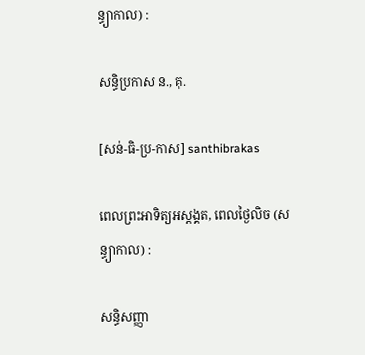ន្ធ្យាកាល) :

សន្ធិប្រកាស ន., គុ.

[សន់-ធិ-ប្រ-កាស] santhibrakas

ពេលព្រះអាទិត្យអស្ដង្គត, ពេលថ្ងៃលិច (សន្ធ្យាកាល) :

សន្ធិសញ្ញា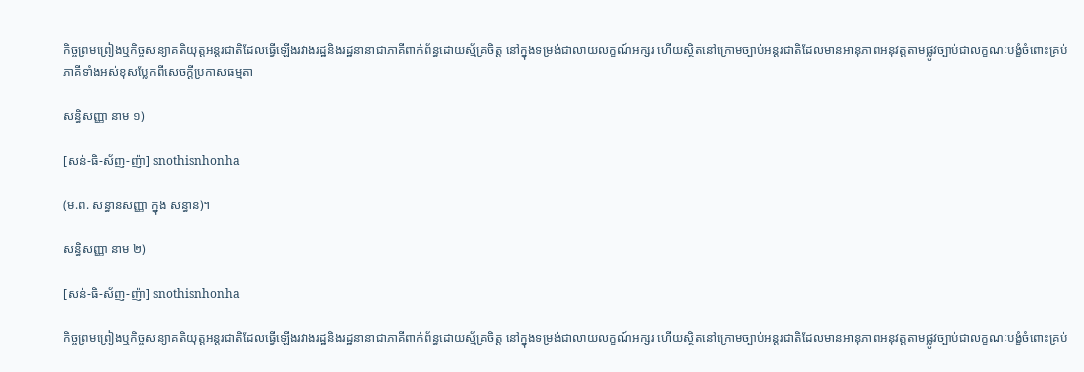កិច្ចព្រមព្រៀងឬកិច្ចសន្យាគតិយុត្តអន្តរជាតិដែលធ្វើឡើងរវាងរដ្ឋនិងរដ្ឋនានាជាភាគីពាក់ព័ន្ធដោយស្ម័គ្រចិត្ត នៅក្នុងទម្រង់ជាលាយលក្ខណ៍អក្សរ ហើយស្ថិតនៅក្រោមច្បាប់អន្តរជាតិដែលមានអានុភាពអនុវត្តតាមផ្លូវច្បាប់ជាលក្ខណៈបង្ខំចំពោះគ្រប់ភាគីទាំងអស់ខុសប្លែកពីសេចក្ដីប្រកាសធម្មតា

សន្ធិសញ្ញា នាម ១)

[សន់-ធិ-ស័ញ-ញ៉ា] snothisnhonha

(ម.ព. សន្ធានសញ្ញា ក្នុង សន្ធាន)។

សន្ធិសញ្ញា នាម ២)

[សន់-ធិ-ស័ញ-ញ៉ា] snothisnhonha

កិច្ចព្រមព្រៀងឬកិច្ចសន្យាគតិយុត្តអន្តរជាតិដែលធ្វើឡើងរវាងរដ្ឋនិងរដ្ឋនានាជាភាគីពាក់ព័ន្ធដោយស្ម័គ្រចិត្ត នៅក្នុងទម្រង់ជាលាយលក្ខណ៍អក្សរ ហើយស្ថិតនៅក្រោមច្បាប់អន្តរជាតិដែលមានអានុភាពអនុវត្តតាមផ្លូវច្បាប់ជាលក្ខណៈបង្ខំចំពោះគ្រប់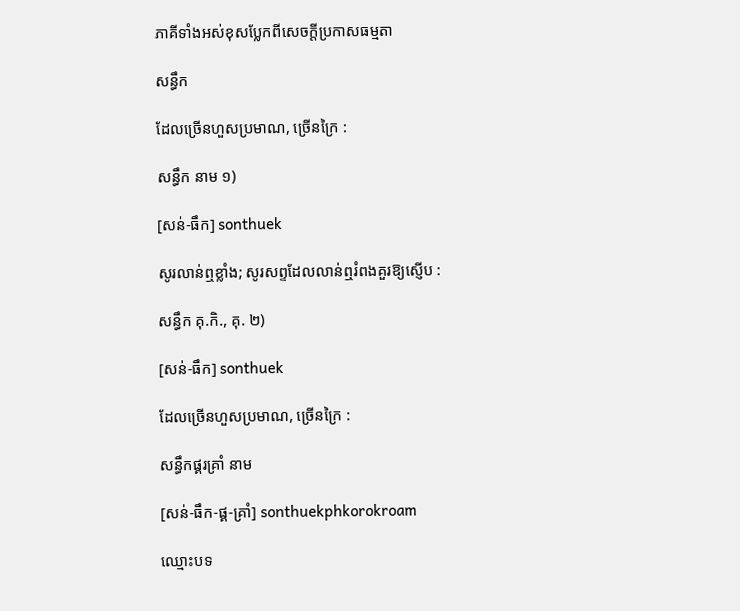ភាគីទាំងអស់ខុសប្លែកពីសេចក្ដីប្រកាសធម្មតា

សន្ធឹក

ដែលច្រើនហួសប្រមាណ, ច្រើនក្រៃ :

សន្ធឹក នាម ១)

[សន់-ធឹក] sonthuek

សូរលាន់ឮខ្លាំង; សូរសព្ទដែលលាន់ឮរំពងគួរឱ្យស្ញើប :

សន្ធឹក គុ.កិ., គុ. ២)

[សន់-ធឹក] sonthuek

ដែលច្រើនហួសប្រមាណ, ច្រើនក្រៃ :

សន្ធឹកផ្គរគ្រាំ នាម

[សន់-ធឹក-ផ្គ-គ្រាំ] sonthuekphkorokroam

ឈ្មោះបទ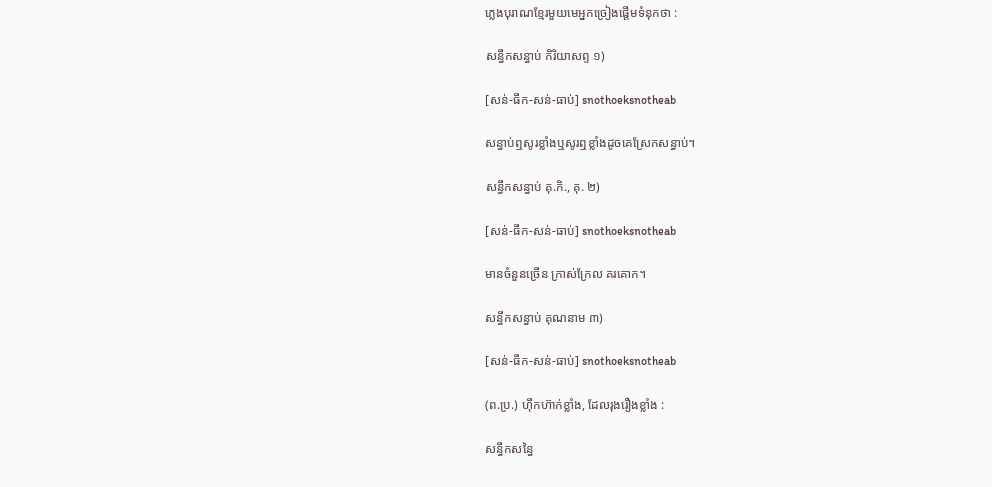ភ្លេងបុរាណខ្មែរមួយមេអ្នកច្រៀងផ្ដើមទំនុកថា :

សន្ធឹកសន្ធាប់ កិរិយាសព្ទ ១)

[សន់-ធឹក-សន់-ធាប់] snothoeksnotheab

សន្ធាប់ឮសូរខ្លាំងឬសូរឮខ្លាំងដូចគេស្រែកសន្ធាប់។

សន្ធឹកសន្ធាប់ គុ.កិ., គុ. ២)

[សន់-ធឹក-សន់-ធាប់] snothoeksnotheab

មានចំនួនច្រើន ក្រាស់ក្រែល គរគោក។

សន្ធឹកសន្ធាប់ គុណនាម ៣)

[សន់-ធឹក-សន់-ធាប់] snothoeksnotheab

(ព.ប្រ.) ហ៊ឹកហ៊ាក់ខ្លាំង, ដែលរុងរឿងខ្លាំង :

សន្ធឹកសន្ធៃ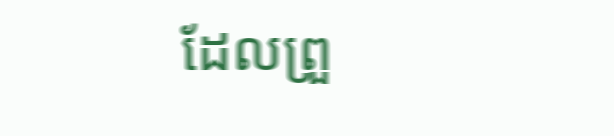ដែលព្រួ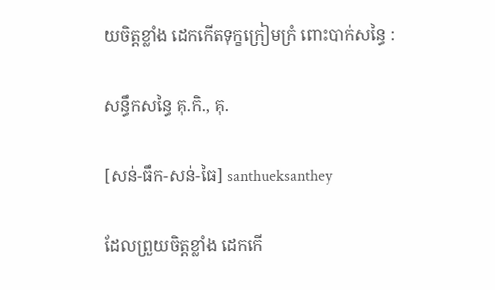យចិត្តខ្លាំង ដេកកើតទុក្ខក្រៀមក្រំ ពោះបាក់សន្ធៃ :

សន្ធឹកសន្ធៃ គុ.កិ., គុ.

[សន់-ធឹក-សន់-ធៃ] santhueksanthey

ដែលព្រួយចិត្តខ្លាំង ដេកកើ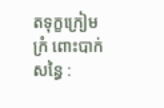តទុក្ខក្រៀមក្រំ ពោះបាក់សន្ធៃ :